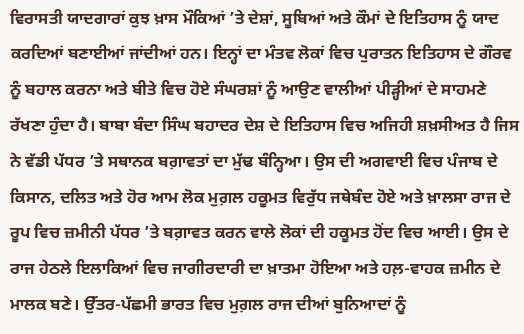ਵਿਰਾਸਤੀ ਯਾਦਗਾਰਾਂ ਕੁਝ ਖ਼ਾਸ ਮੌਕਿਆਂ ’ਤੇ ਦੇਸ਼ਾਂ, ਸੂਬਿਆਂ ਅਤੇ ਕੌਮਾਂ ਦੇ ਇਤਿਹਾਸ ਨੂੰ ਯਾਦ ਕਰਦਿਆਂ ਬਣਾਈਆਂ ਜਾਂਦੀਆਂ ਹਨ। ਇਨ੍ਹਾਂ ਦਾ ਮੰਤਵ ਲੋਕਾਂ ਵਿਚ ਪੁਰਾਤਨ ਇਤਿਹਾਸ ਦੇ ਗੌਰਵ ਨੂੰ ਬਹਾਲ ਕਰਨਾ ਅਤੇ ਬੀਤੇ ਵਿਚ ਹੋਏ ਸੰਘਰਸ਼ਾਂ ਨੂੰ ਆਉਣ ਵਾਲੀਆਂ ਪੀੜ੍ਹੀਆਂ ਦੇ ਸਾਹਮਣੇ ਰੱਖਣਾ ਹੁੰਦਾ ਹੈ। ਬਾਬਾ ਬੰਦਾ ਸਿੰਘ ਬਹਾਦਰ ਦੇਸ਼ ਦੇ ਇਤਿਹਾਸ ਵਿਚ ਅਜਿਹੀ ਸ਼ਖ਼ਸੀਅਤ ਹੈ ਜਿਸ ਨੇ ਵੱਡੀ ਪੱਧਰ ’ਤੇ ਸਥਾਨਕ ਬਗ਼ਾਵਤਾਂ ਦਾ ਮੁੱਢ ਬੰਨ੍ਹਿਆ। ਉਸ ਦੀ ਅਗਵਾਈ ਵਿਚ ਪੰਜਾਬ ਦੇ ਕਿਸਾਨ, ਦਲਿਤ ਅਤੇ ਹੋਰ ਆਮ ਲੋਕ ਮੁਗ਼ਲ ਹਕੂਮਤ ਵਿਰੁੱਧ ਜਥੇਬੰਦ ਹੋਏ ਅਤੇ ਖ਼ਾਲਸਾ ਰਾਜ ਦੇ ਰੂਪ ਵਿਚ ਜ਼ਮੀਨੀ ਪੱਧਰ ’ਤੇ ਬਗ਼ਾਵਤ ਕਰਨ ਵਾਲੇ ਲੋਕਾਂ ਦੀ ਹਕੂਮਤ ਹੋਂਦ ਵਿਚ ਆਈ। ਉਸ ਦੇ ਰਾਜ ਹੇਠਲੇ ਇਲਾਕਿਆਂ ਵਿਚ ਜਾਗੀਰਦਾਰੀ ਦਾ ਖ਼ਾਤਮਾ ਹੋਇਆ ਅਤੇ ਹਲ਼-ਵਾਹਕ ਜ਼ਮੀਨ ਦੇ ਮਾਲਕ ਬਣੇ। ਉੱਤਰ-ਪੱਛਮੀ ਭਾਰਤ ਵਿਚ ਮੁਗ਼ਲ ਰਾਜ ਦੀਆਂ ਬੁਨਿਆਦਾਂ ਨੂੰ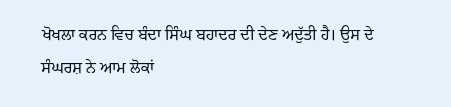ਖੋਖਲਾ ਕਰਨ ਵਿਚ ਬੰਦਾ ਸਿੰਘ ਬਹਾਦਰ ਦੀ ਦੇਣ ਅਦੁੱਤੀ ਹੈ। ਉਸ ਦੇ ਸੰਘਰਸ਼ ਨੇ ਆਮ ਲੋਕਾਂ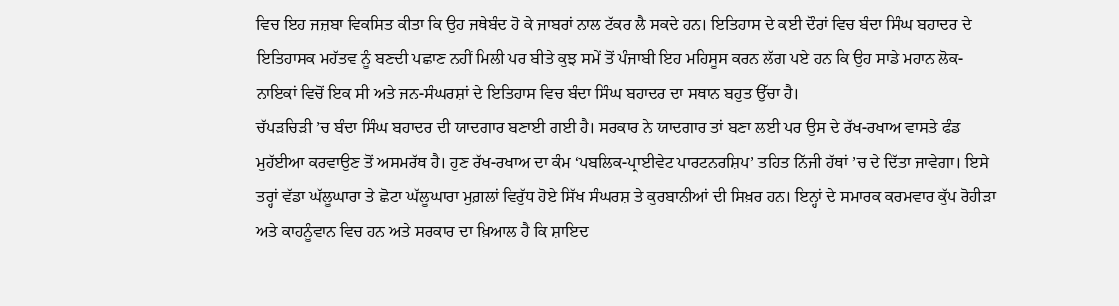ਵਿਚ ਇਹ ਜਜ਼ਬਾ ਵਿਕਸਿਤ ਕੀਤਾ ਕਿ ਉਹ ਜਥੇਬੰਦ ਹੋ ਕੇ ਜਾਬਰਾਂ ਨਾਲ ਟੱਕਰ ਲੈ ਸਕਦੇ ਹਨ। ਇਤਿਹਾਸ ਦੇ ਕਈ ਦੌਰਾਂ ਵਿਚ ਬੰਦਾ ਸਿੰਘ ਬਹਾਦਰ ਦੇ ਇਤਿਹਾਸਕ ਮਹੱਤਵ ਨੂੰ ਬਣਦੀ ਪਛਾਣ ਨਹੀਂ ਮਿਲੀ ਪਰ ਬੀਤੇ ਕੁਝ ਸਮੇਂ ਤੋਂ ਪੰਜਾਬੀ ਇਹ ਮਹਿਸੂਸ ਕਰਨ ਲੱਗ ਪਏ ਹਨ ਕਿ ਉਹ ਸਾਡੇ ਮਹਾਨ ਲੋਕ-ਨਾਇਕਾਂ ਵਿਚੋਂ ਇਕ ਸੀ ਅਤੇ ਜਨ-ਸੰਘਰਸ਼ਾਂ ਦੇ ਇਤਿਹਾਸ ਵਿਚ ਬੰਦਾ ਸਿੰਘ ਬਹਾਦਰ ਦਾ ਸਥਾਨ ਬਹੁਤ ਉੱਚਾ ਹੈ।
ਚੱਪੜਚਿੜੀ ’ਚ ਬੰਦਾ ਸਿੰਘ ਬਹਾਦਰ ਦੀ ਯਾਦਗਾਰ ਬਣਾਈ ਗਈ ਹੈ। ਸਰਕਾਰ ਨੇ ਯਾਦਗਾਰ ਤਾਂ ਬਣਾ ਲਈ ਪਰ ਉਸ ਦੇ ਰੱਖ-ਰਖਾਅ ਵਾਸਤੇ ਫੰਡ ਮੁਹੱਈਆ ਕਰਵਾਉਣ ਤੋਂ ਅਸਮਰੱਥ ਹੈ। ਹੁਣ ਰੱਖ-ਰਖਾਅ ਦਾ ਕੰਮ ‘ਪਬਲਿਕ-ਪ੍ਰਾਈਵੇਟ ਪਾਰਟਨਰਸ਼ਿਪ’ ਤਹਿਤ ਨਿੱਜੀ ਹੱਥਾਂ ’ਚ ਦੇ ਦਿੱਤਾ ਜਾਵੇਗਾ। ਇਸੇ ਤਰ੍ਹਾਂ ਵੱਡਾ ਘੱਲੂਘਾਰਾ ਤੇ ਛੋਟਾ ਘੱਲੂਘਾਰਾ ਮੁਗ਼ਲਾਂ ਵਿਰੁੱਧ ਹੋਏ ਸਿੱਖ ਸੰਘਰਸ਼ ਤੇ ਕੁਰਬਾਨੀਆਂ ਦੀ ਸਿਖ਼ਰ ਹਨ। ਇਨ੍ਹਾਂ ਦੇ ਸਮਾਰਕ ਕਰਮਵਾਰ ਕੁੱਪ ਰੋਹੀੜਾ ਅਤੇ ਕਾਹਨੂੰਵਾਨ ਵਿਚ ਹਨ ਅਤੇ ਸਰਕਾਰ ਦਾ ਖ਼ਿਆਲ ਹੈ ਕਿ ਸ਼ਾਇਦ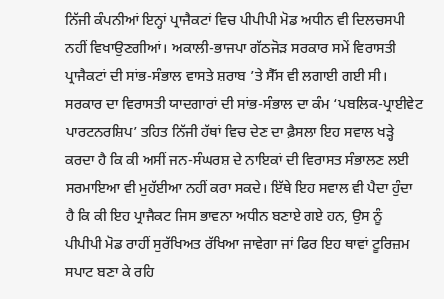ਨਿੱਜੀ ਕੰਪਨੀਆਂ ਇਨ੍ਹਾਂ ਪ੍ਰਾਜੈਕਟਾਂ ਵਿਚ ਪੀਪੀਪੀ ਮੋਡ ਅਧੀਨ ਵੀ ਦਿਲਚਸਪੀ ਨਹੀਂ ਵਿਖਾਉਣਗੀਆਂ। ਅਕਾਲੀ-ਭਾਜਪਾ ਗੱਠਜੋੜ ਸਰਕਾਰ ਸਮੇਂ ਵਿਰਾਸਤੀ ਪ੍ਰਾਜੈਕਟਾਂ ਦੀ ਸਾਂਭ-ਸੰਭਾਲ ਵਾਸਤੇ ਸ਼ਰਾਬ ’ਤੇ ਸੈੱਸ ਵੀ ਲਗਾਈ ਗਈ ਸੀ। ਸਰਕਾਰ ਦਾ ਵਿਰਾਸਤੀ ਯਾਦਗਾਰਾਂ ਦੀ ਸਾਂਭ-ਸੰਭਾਲ ਦਾ ਕੰਮ ‘ਪਬਲਿਕ-ਪ੍ਰਾਈਵੇਟ ਪਾਰਟਨਰਸ਼ਿਪ’ ਤਹਿਤ ਨਿੱਜੀ ਹੱਥਾਂ ਵਿਚ ਦੇਣ ਦਾ ਫ਼ੈਸਲਾ ਇਹ ਸਵਾਲ ਖੜ੍ਹੇ ਕਰਦਾ ਹੈ ਕਿ ਕੀ ਅਸੀਂ ਜਨ-ਸੰਘਰਸ਼ ਦੇ ਨਾਇਕਾਂ ਦੀ ਵਿਰਾਸਤ ਸੰਭਾਲਣ ਲਈ ਸਰਮਾਇਆ ਵੀ ਮੁਹੱਈਆ ਨਹੀਂ ਕਰਾ ਸਕਦੇ। ਇੱਥੇ ਇਹ ਸਵਾਲ ਵੀ ਪੈਦਾ ਹੁੰਦਾ ਹੈ ਕਿ ਕੀ ਇਹ ਪ੍ਰਾਜੈਕਟ ਜਿਸ ਭਾਵਨਾ ਅਧੀਨ ਬਣਾਏ ਗਏ ਹਨ, ਉਸ ਨੂੰ ਪੀਪੀਪੀ ਮੋਡ ਰਾਹੀਂ ਸੁਰੱਖਿਅਤ ਰੱਖਿਆ ਜਾਵੇਗਾ ਜਾਂ ਫਿਰ ਇਹ ਥਾਵਾਂ ਟੂਰਿਜ਼ਮ ਸਪਾਟ ਬਣਾ ਕੇ ਰਹਿ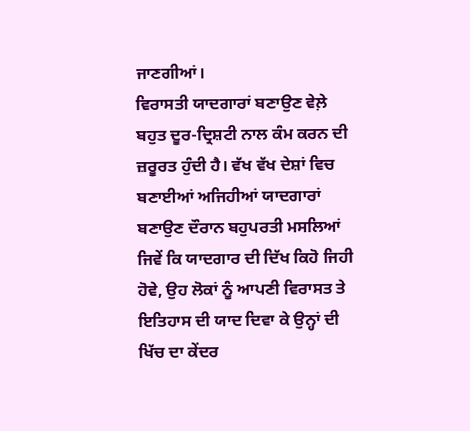ਜਾਣਗੀਆਂ।
ਵਿਰਾਸਤੀ ਯਾਦਗਾਰਾਂ ਬਣਾਉਣ ਵੇਲ਼ੇ ਬਹੁਤ ਦੂਰ-ਦ੍ਰਿਸ਼ਟੀ ਨਾਲ ਕੰਮ ਕਰਨ ਦੀ ਜ਼ਰੂਰਤ ਹੁੰਦੀ ਹੈ। ਵੱਖ ਵੱਖ ਦੇਸ਼ਾਂ ਵਿਚ ਬਣਾਈਆਂ ਅਜਿਹੀਆਂ ਯਾਦਗਾਰਾਂ ਬਣਾਉਣ ਦੌਰਾਨ ਬਹੁਪਰਤੀ ਮਸਲਿਆਂ ਜਿਵੇਂ ਕਿ ਯਾਦਗਾਰ ਦੀ ਦਿੱਖ ਕਿਹੋ ਜਿਹੀ ਹੋਵੇ, ਉਹ ਲੋਕਾਂ ਨੂੰ ਆਪਣੀ ਵਿਰਾਸਤ ਤੇ ਇਤਿਹਾਸ ਦੀ ਯਾਦ ਦਿਵਾ ਕੇ ਉਨ੍ਹਾਂ ਦੀ ਖਿੱਚ ਦਾ ਕੇਂਦਰ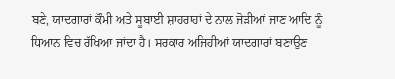ਬਣੇ, ਯਾਦਗਾਰਾਂ ਕੌਮੀ ਅਤੇ ਸੂਬਾਈ ਸ਼ਾਹਰਾਹਾਂ ਦੇ ਨਾਲ ਜੋੜੀਆਂ ਜਾਣ ਆਦਿ ਨੂੰ ਧਿਆਨ ਵਿਚ ਰੱਖਿਆ ਜਾਂਦਾ ਹੈ। ਸਰਕਾਰ ਅਜਿਹੀਆਂ ਯਾਦਗਾਰਾਂ ਬਣਾਉਣ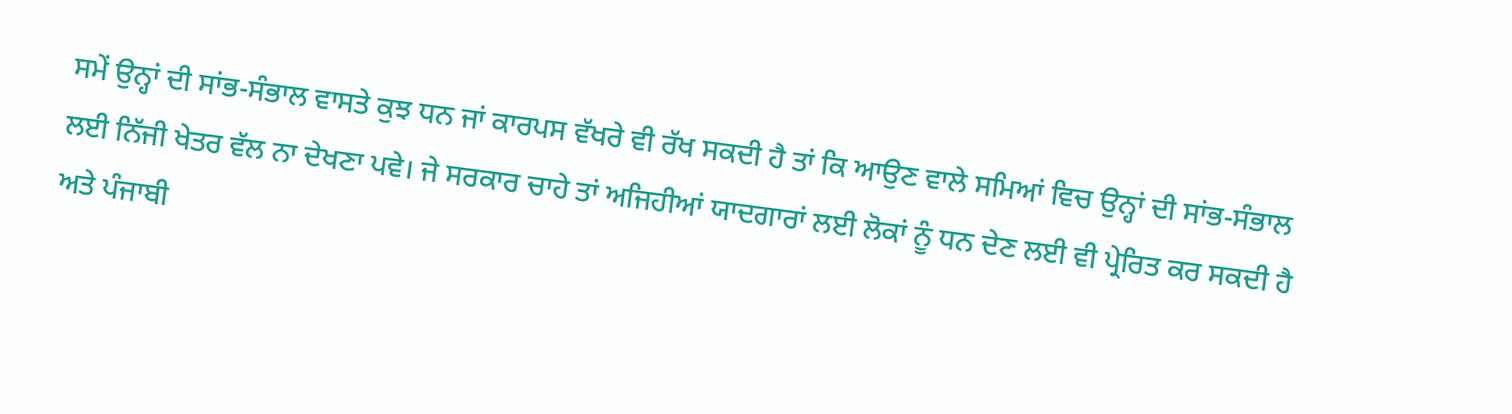ਸਮੇਂ ਉਨ੍ਹਾਂ ਦੀ ਸਾਂਭ-ਸੰਭਾਲ ਵਾਸਤੇ ਕੁਝ ਧਨ ਜਾਂ ਕਾਰਪਸ ਵੱਖਰੇ ਵੀ ਰੱਖ ਸਕਦੀ ਹੈ ਤਾਂ ਕਿ ਆਉਣ ਵਾਲੇ ਸਮਿਆਂ ਵਿਚ ਉਨ੍ਹਾਂ ਦੀ ਸਾਂਭ-ਸੰਭਾਲ ਲਈ ਨਿੱਜੀ ਖੇਤਰ ਵੱਲ ਨਾ ਦੇਖਣਾ ਪਵੇ। ਜੇ ਸਰਕਾਰ ਚਾਹੇ ਤਾਂ ਅਜਿਹੀਆਂ ਯਾਦਗਾਰਾਂ ਲਈ ਲੋਕਾਂ ਨੂੰ ਧਨ ਦੇਣ ਲਈ ਵੀ ਪ੍ਰੇਰਿਤ ਕਰ ਸਕਦੀ ਹੈ ਅਤੇ ਪੰਜਾਬੀ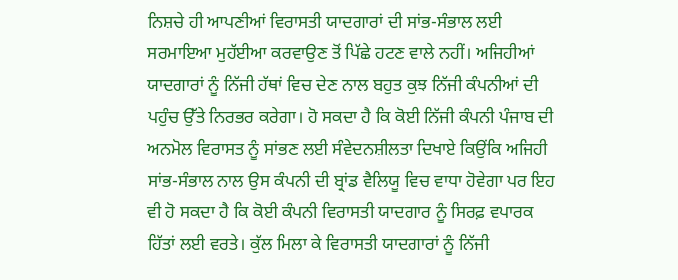ਨਿਸ਼ਚੇ ਹੀ ਆਪਣੀਆਂ ਵਿਰਾਸਤੀ ਯਾਦਗਾਰਾਂ ਦੀ ਸਾਂਭ-ਸੰਭਾਲ ਲਈ ਸਰਮਾਇਆ ਮੁਹੱਈਆ ਕਰਵਾਉਣ ਤੋਂ ਪਿੱਛੇ ਹਟਣ ਵਾਲੇ ਨਹੀਂ। ਅਜਿਹੀਆਂ ਯਾਦਗਾਰਾਂ ਨੂੰ ਨਿੱਜੀ ਹੱਥਾਂ ਵਿਚ ਦੇਣ ਨਾਲ ਬਹੁਤ ਕੁਝ ਨਿੱਜੀ ਕੰਪਨੀਆਂ ਦੀ ਪਹੁੰਚ ਉੱਤੇ ਨਿਰਭਰ ਕਰੇਗਾ। ਹੋ ਸਕਦਾ ਹੈ ਕਿ ਕੋਈ ਨਿੱਜੀ ਕੰਪਨੀ ਪੰਜਾਬ ਦੀ ਅਨਮੋਲ ਵਿਰਾਸਤ ਨੂੰ ਸਾਂਭਣ ਲਈ ਸੰਵੇਦਨਸ਼ੀਲਤਾ ਦਿਖਾਏ ਕਿਉਂਕਿ ਅਜਿਹੀ ਸਾਂਭ-ਸੰਭਾਲ ਨਾਲ ਉਸ ਕੰਪਨੀ ਦੀ ਬ੍ਰਾਂਡ ਵੈਲਿਯੂ ਵਿਚ ਵਾਧਾ ਹੋਵੇਗਾ ਪਰ ਇਹ ਵੀ ਹੋ ਸਕਦਾ ਹੈ ਕਿ ਕੋਈ ਕੰਪਨੀ ਵਿਰਾਸਤੀ ਯਾਦਗਾਰ ਨੂੰ ਸਿਰਫ਼ ਵਪਾਰਕ ਹਿੱਤਾਂ ਲਈ ਵਰਤੇ। ਕੁੱਲ ਮਿਲਾ ਕੇ ਵਿਰਾਸਤੀ ਯਾਦਗਾਰਾਂ ਨੂੰ ਨਿੱਜੀ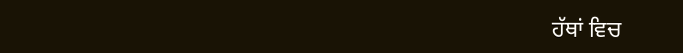ਹੱਥਾਂ ਵਿਚ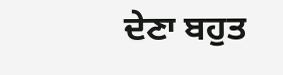ਦੇਣਾ ਬਹੁਤ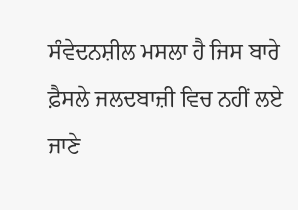ਸੰਵੇਦਨਸ਼ੀਲ ਮਸਲਾ ਹੈ ਜਿਸ ਬਾਰੇ ਫ਼ੈਸਲੇ ਜਲਦਬਾਜ਼ੀ ਵਿਚ ਨਹੀਂ ਲਏ ਜਾਣੇ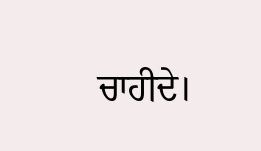ਚਾਹੀਦੇ।